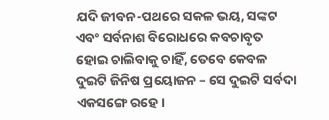ଯଦି ଜୀବନ-ପଥରେ ସକଳ ଭୟ, ସଙ୍କଟ ଏବଂ ସର୍ବନାଶ ବିରୋଧରେ କବଚାବୃତ ହୋଇ ଚାଲିବାକୁ ଚାହିଁ, ତେବେ କେବଳ ଦୁଇଟି ଜିନିଷ ପ୍ରୟୋଜନ – ସେ ଦୁଇଟି ସର୍ବଦା ଏକସଙ୍ଗେ ରହେ।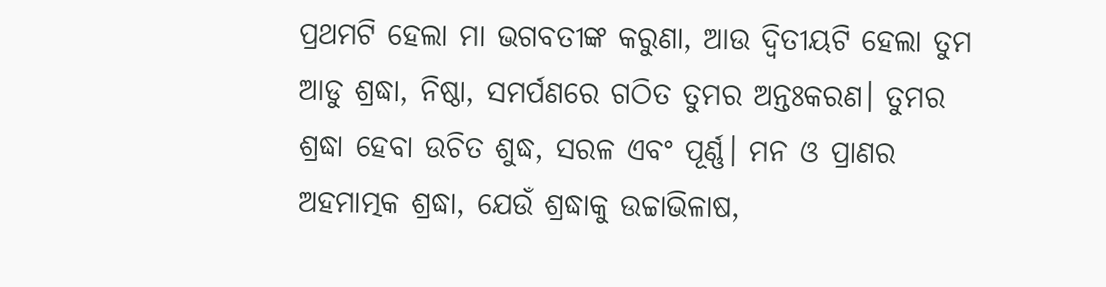ପ୍ରଥମଟି ହେଲା ମା ଭଗବତୀଙ୍କ କରୁଣା, ଆଉ ଦ୍ବିତୀୟଟି ହେଲା ତୁମ ଆଡୁ ଶ୍ରଦ୍ଧା, ନିଷ୍ଠା, ସମର୍ପଣରେ ଗଠିତ ତୁମର ଅନ୍ତଃକରଣ। ତୁମର ଶ୍ରଦ୍ଧା ହେବା ଉଚିତ ଶୁଦ୍ଧ, ସରଳ ଏବଂ ପୂର୍ଣ୍ଣ। ମନ ଓ ପ୍ରାଣର ଅହମାତ୍ମକ ଶ୍ରଦ୍ଧା, ଯେଉଁ ଶ୍ରଦ୍ଧାକୁ ଉଚ୍ଚାଭିଳାଷ,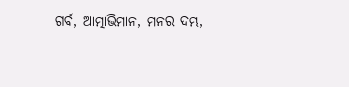ଗର୍ବ, ଆତ୍ମାଭିମାନ, ମନର ଦମ୍ଭ,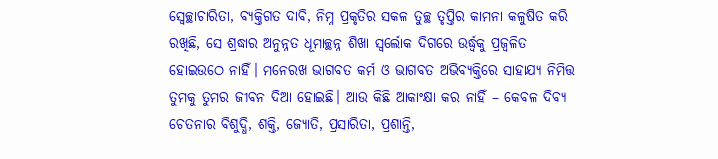ସ୍ୱେଚ୍ଛାଚାରିତା, ବ୍ୟକ୍ତିଗତ ଦାବି, ନିମ୍ନ ପ୍ରକୃତିର ସକଳ ତୁଚ୍ଛ ତୃପ୍ତିର କାମନା କଳୁଷିତ କରି ରଖିଛି, ସେ ଶ୍ରଦ୍ଧାର ଅନୁନ୍ନତ ଧୂମାଚ୍ଛନ୍ନ ଶିଖା ସ୍ୱର୍ଲୋକ ଦିଗରେ ଉର୍ଦ୍ଧ୍ୱକୁ ପ୍ରଜ୍ୱଳିତ ହୋଇଉଠେ ନାହିଁ। ମନେରଖ ଭାଗବତ କର୍ମ ଓ ଭାଗବତ ଅଭିବ୍ୟକ୍ତିରେ ସାହାଯ୍ୟ ନିମିତ୍ତ ତୁମକୁ ତୁମର ଜୀବନ ଦିଆ ହୋଇଛି। ଆଉ କିଛି ଆକାଂକ୍ଷା କର ନାହିଁ – କେବଳ ଦିବ୍ୟ ଚେତନାର ବିଶୁଦ୍ଧି, ଶକ୍ତି, ଜ୍ୟୋତି, ପ୍ରସାରିତା, ପ୍ରଶାନ୍ତି,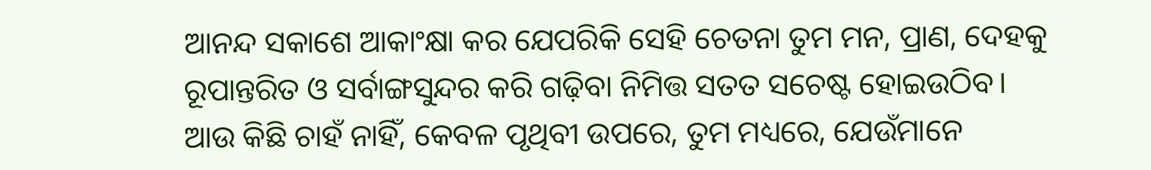ଆନନ୍ଦ ସକାଶେ ଆକାଂକ୍ଷା କର ଯେପରିକି ସେହି ଚେତନା ତୁମ ମନ, ପ୍ରାଣ, ଦେହକୁ ରୂପାନ୍ତରିତ ଓ ସର୍ବାଙ୍ଗସୁନ୍ଦର କରି ଗଢ଼ିବା ନିମିତ୍ତ ସତତ ସଚେଷ୍ଟ ହୋଇଉଠିବ। ଆଉ କିଛି ଚାହଁ ନାହିଁ, କେବଳ ପୃଥିବୀ ଉପରେ, ତୁମ ମଧ୍ୟରେ, ଯେଉଁମାନେ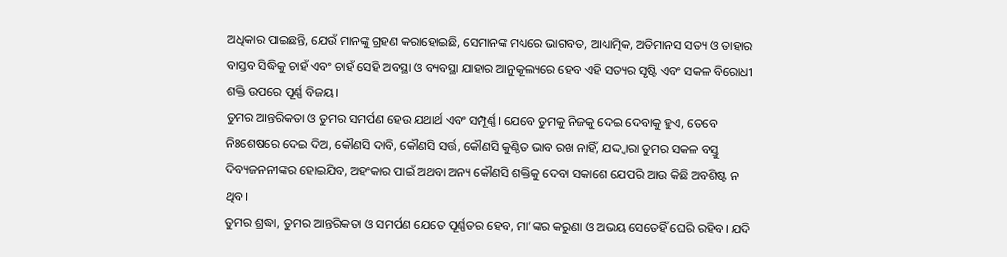ଅଧିକାର ପାଇଛନ୍ତି, ଯେଉଁ ମାନଙ୍କୁ ଗ୍ରହଣ କରାହୋଇଛି, ସେମାନଙ୍କ ମଧ୍ୟରେ ଭାଗବତ, ଆଧ୍ୟାତ୍ମିକ, ଅତିମାନସ ସତ୍ୟ ଓ ତାହାର ବାସ୍ତବ ସିଦ୍ଧିକୁ ଚାହଁ ଏବଂ ଚାହଁ ସେହି ଅବସ୍ଥା ଓ ବ୍ୟବସ୍ଥା ଯାହାର ଆନୁକୂଲ୍ୟରେ ହେବ ଏହି ସତ୍ୟର ସୃଷ୍ଟି ଏବଂ ସକଳ ବିରୋଧୀ ଶକ୍ତି ଉପରେ ପୂର୍ଣ୍ଣ ବିଜୟ।
ତୁମର ଆନ୍ତରିକତା ଓ ତୁମର ସମର୍ପଣ ହେଉ ଯଥାର୍ଥ ଏବଂ ସମ୍ପୂର୍ଣ୍ଣ। ଯେବେ ତୁମକୁ ନିଜକୁ ଦେଇ ଦେବାକୁ ହୁଏ, ତେବେ ନିଃଶେଷରେ ଦେଇ ଦିଅ, କୌଣସି ଦାବି, କୌଣସି ସର୍ତ୍ତ, କୌଣସି କୁଣ୍ଠିତ ଭାବ ରଖ ନାହିଁ, ଯଦ୍ଦ୍ୱାରା ତୁମର ସକଳ ବସ୍ତୁ ଦିବ୍ୟଜନନୀଙ୍କର ହୋଇଯିବ, ଅହଂକାର ପାଇଁ ଅଥବା ଅନ୍ୟ କୌଣସି ଶକ୍ତିକୁ ଦେବା ସକାଶେ ଯେପରି ଆଉ କିଛି ଅବଶିଷ୍ଟ ନ ଥିବ।
ତୁମର ଶ୍ରଦ୍ଧା, ତୁମର ଆନ୍ତରିକତା ଓ ସମର୍ପଣ ଯେତେ ପୂର୍ଣ୍ଣତର ହେବ, ମା’ଙ୍କର କରୁଣା ଓ ଅଭୟ ସେତେହିଁ ଘେରି ରହିବ। ଯଦି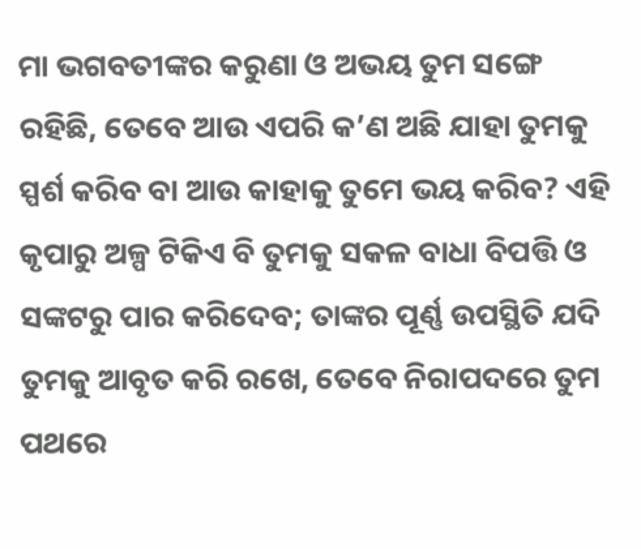ମା ଭଗବତୀଙ୍କର କରୁଣା ଓ ଅଭୟ ତୁମ ସଙ୍ଗେ ରହିଛି, ତେବେ ଆଉ ଏପରି କ’ଣ ଅଛି ଯାହା ତୁମକୁ ସ୍ପର୍ଶ କରିବ ବା ଆଉ କାହାକୁ ତୁମେ ଭୟ କରିବ? ଏହି କୃପାରୁ ଅଳ୍ପ ଟିକିଏ ବି ତୁମକୁ ସକଳ ବାଧା ବିପତ୍ତି ଓ ସଙ୍କଟରୁ ପାର କରିଦେବ; ତାଙ୍କର ପୂର୍ଣ୍ଣ ଉପସ୍ଥିତି ଯଦି ତୁମକୁ ଆବୃତ କରି ରଖେ, ତେବେ ନିରାପଦରେ ତୁମ ପଥରେ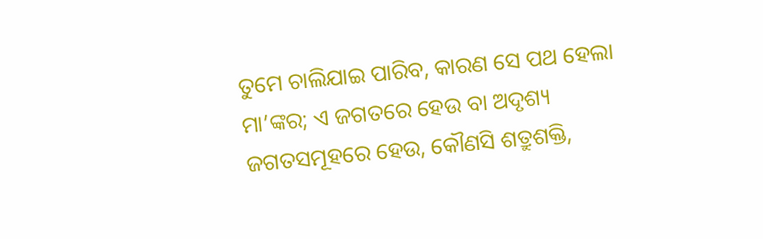ତୁମେ ଚାଲିଯାଇ ପାରିବ, କାରଣ ସେ ପଥ ହେଲା ମା’ଙ୍କର; ଏ ଜଗତରେ ହେଉ ବା ଅଦୃଶ୍ୟ ଜଗତସମୂହରେ ହେଉ, କୌଣସି ଶତ୍ରୁଶକ୍ତି,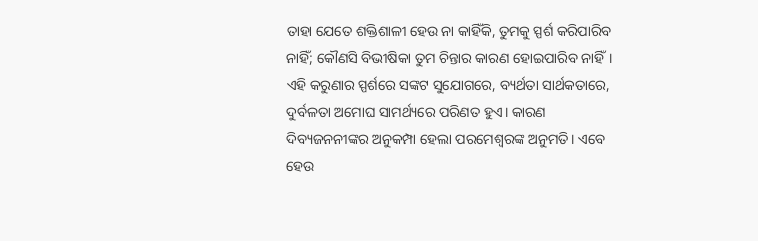ତାହା ଯେତେ ଶକ୍ତିଶାଳୀ ହେଉ ନା କାହିଁକି, ତୁମକୁ ସ୍ପର୍ଶ କରିପାରିବ ନାହିଁ; କୌଣସି ବିଭୀଷିକା ତୁମ ଚିନ୍ତାର କାରଣ ହୋଇପାରିବ ନାହିଁ। ଏହି କରୁଣାର ସ୍ପର୍ଶରେ ସଙ୍କଟ ସୁଯୋଗରେ, ବ୍ୟର୍ଥତା ସାର୍ଥକତାରେ, ଦୁର୍ବଳତା ଅମୋଘ ସାମର୍ଥ୍ୟରେ ପରିଣତ ହୁଏ। କାରଣ ଦିବ୍ୟଜନନୀଙ୍କର ଅନୁକମ୍ପା ହେଲା ପରମେଶ୍ଵରଙ୍କ ଅନୁମତି। ଏବେ ହେଉ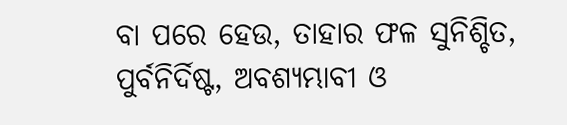ବା ପରେ ହେଉ, ତାହାର ଫଳ ସୁନିଶ୍ଚିତ, ପୁର୍ବନିର୍ଦିଷ୍ଟ, ଅବଶ୍ୟମ୍ଭାବୀ ଓ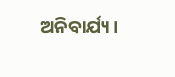ଅନିବାର୍ଯ୍ୟ।